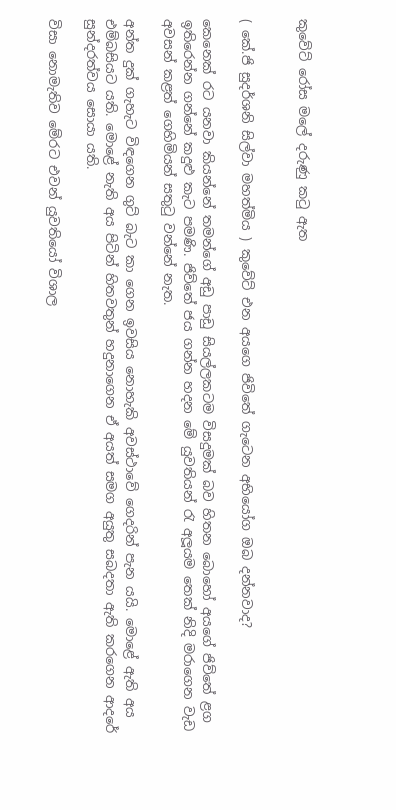කුවේට් රෝස මලේ දරුණු කටු ඇත


( කේ.ජි සුදර්ශනි සිල්වා මහත්මිය ) කුවේට් එන අයගෙ ජිවිතේ ගැටෙන අභියෝග ඔබ දන්නවාද?

කෙනෙක් රට යනවා කියන්නේ තමන්ගේ අඩු පාඩු සියල්ලකටම විසදුමක් බව හිතන බොහෝ අයගේ ජිව්තේ ළග ඉතිරෙන්න ගන්නේ කදුළු කැට පමණි. ජිව්තේ ජය ගන්න හදන මේ යුවතියන් රැ අලූයම තෙක් නිදි මරාගෙන වැඩ අවසන් කළත් ගෙහිමියන් සතුටු වන්නේ නැත.

අන්ත දුක් ගැහැට විඳගෙන ගුට් බැට කා ගෙන ඉවසිය නොහැකි අවස්ථාවේ ගෙදරින් පැන යයි. මොළේ ඇති අය එම්බසියට යති. මොළේ නැති අය පිටින් හිතවතුන් හදුනාගෙන ඒ අයත් සමග අයුතු සබදතා ඇති කරගෙන ආදරේ සුන්දරත්වය සොයා යති.

විසා නොමැතිව මේරට එවන් යුවතියෝ විශාල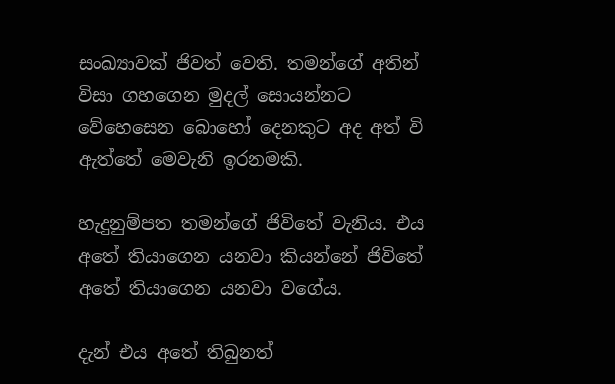සංඛ්‍යාවක් ජිවත් වෙති. තමන්ගේ අතින් විසා ගහගෙන මුදල් සොයන්නට වේහෙසෙන බොහෝ දෙනකුට අද අත් වි ඇත්තේ මෙවැනි ඉරනමකි.

හැදුනුම්පත තමන්ගේ ජිවිතේ වැනිය. එය අතේ තියාගෙන යනවා කියන්නේ ජිවිතේ අතේ තියාගෙන යනවා වගේය.

දැන් එය අතේ තිබුනත්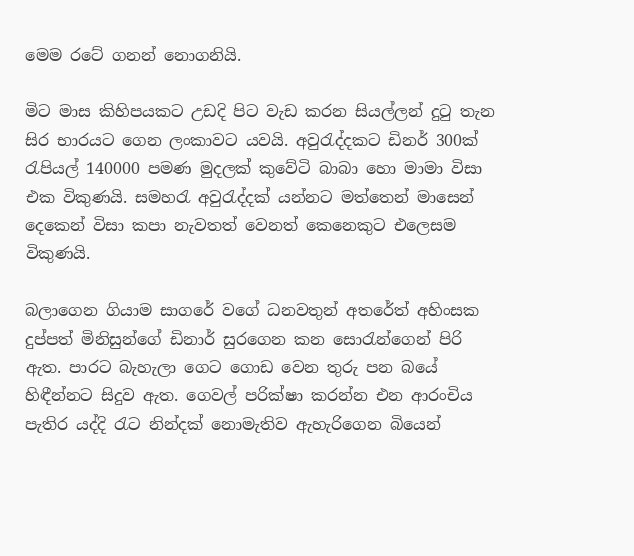මෙම රටේ ගනන් නොගනියි.

මිට මාස කිහිපයකට උඩදි පිට වැඩ කරන සියල්ලන් දුටු තැන සිර භාරයට ගෙන ලංකාවට යවයි. අවුරැද්දකට ඩිනර් 300ක් රැපියල් 140000 පමණ මුදලක් කුවේටි බාබා හො මාමා විසා එක විකුණයි. සමහරැ අවුරැද්දක් යන්නට මත්තෙන් මාසෙන් දෙකෙන් විසා කපා නැවතත් වෙනත් කෙනෙකුට එලෙසම විකුණයි.

බලාගෙන ගියාම සාගරේ වගේ ධනවතුන් අතරේත් අහිංසක දුප්පත් මිනිසුන්ගේ ඩිනාර් සුරගෙන කන සොරැන්ගෙන් පිරි ඇත. පාරට බැහැලා ගෙට ගොඩ වෙන තුරු පන බයේ හිඳීන්නට සිදුව ඇත. ගෙවල් පරික්ෂා කරන්න එන ආරංචිය පැතිර යද්දි රැට නින්දක් නොමැතිව ඇහැරිගෙන බියෙන්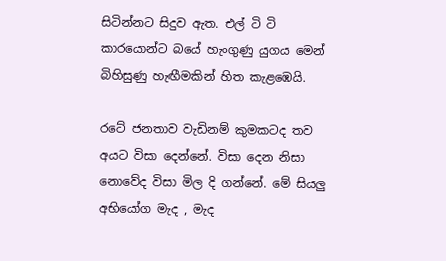සිටින්නට සිදුව ඇත. එල් ටි ටි කාරයොන්ට බයේ හැංගුණු යුගය මෙන් බිහිසුණු හැඟීමකින් හිත කැළඹෙයි.

රටේ ජනතාව වැඩිනම් කුමකටද තව අයට විසා දෙන්නේ. විසා දෙන නිසා නොවේද විසා මිල දි ගන්නේ. මේ සියලු අභියෝග මැද , මැද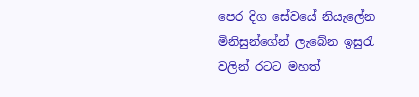පෙර දිග සේවයේ නියැලේන මිනිසුන්ගේන් ලැබේන ඉසුරැ වලින් රටට මහත්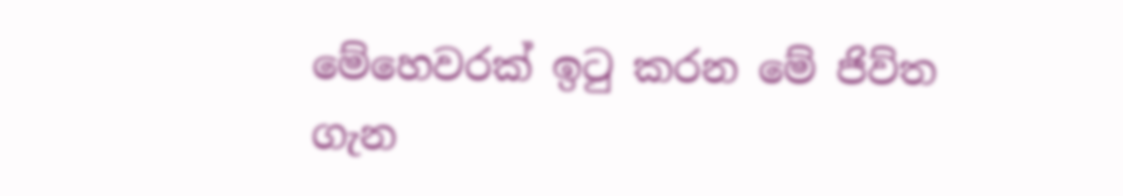මේහෙවරක් ඉටු කරන මේ ජිව්ත ගැන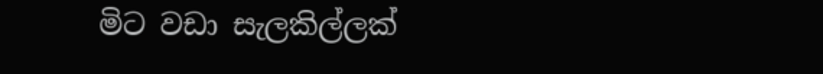මිට වඩා සැලකිල්ලක්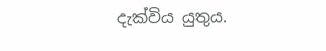දැක්විය යුතුය.